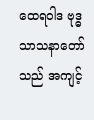ထေရဝါဒ ဗုဒ္ဓသာသနာတော်သည် အကျင့်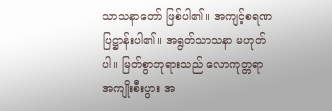သာသနာတော် ဖြစ်ပါ၏။ အကျင့်စရဏ ပြဋ္ဌာန်းပါ၏။ အရွတ်သာသနာ မဟုတ်ပါ။ မြတ်စွာဘုရားသည် လောကုတ္တရာ အကျိုးစီးပွား အ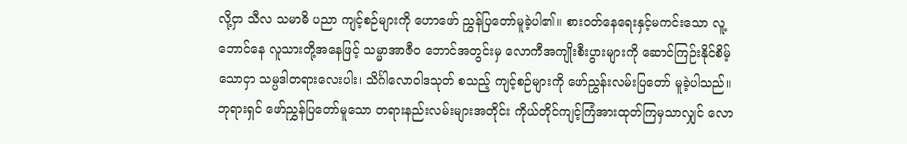လို့ငှာ သီလ သမာဓိ ပညာ ကျင့်စဉ်များကို ဟောဖော် ညွှန်ပြတော်မူခဲ့ပါ၏။ စားဝတ်နေရေးနှင့်မကင်းသော လူ့ဘောင်နေ လူသားတို့အနေဖြင့် သမ္မာအာဇီဝ ဘောင်အတွင်းမှ လောကီအကျိုးစီးပွားများကို ဆောင်ကြဉ်းနိုင်စိမ့်သောငှာ သမ္ပဒါတရားလေးပါး၊ သိင်္ဂါလောဝါဒသုတ် စသည့် ကျင့်စဉ်များကို ဖော်ညွှန်းလမ်းပြတော် မူခဲ့ပါသည်။ ဘုရားရှင် ဖော်ညွှန်ပြတော်မူသော တရားနည်းလမ်းများအတိုင်း ကိုယ်တိုင်ကျင့်ကြံအားထုတ်ကြမှသာလျှင် လော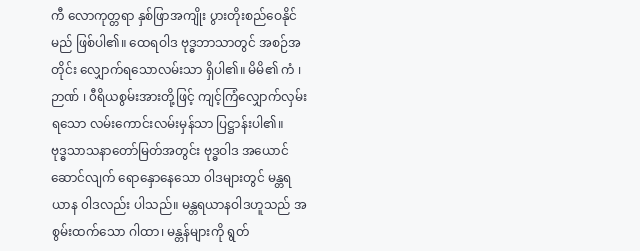ကီ လောကုတ္တရာ နှစ်ဖြာအကျိုး ပွားတိုးစည်ဝေနိုင်မည် ဖြစ်ပါ၏။ ထေရဝါဒ ဗုဒ္ဓဘာသာတွင် အစဉ်အတိုင်း လျှောက်ရသောလမ်းသာ ရှိပါ၏။ မိမိ၏ ကံ ၊ ဉာဏ် ၊ ၀ီရိယစွမ်းအားတို့ဖြင့် ကျင့်ကြံလျှောက်လှမ်းရသော လမ်းကောင်းလမ်းမှန်သာ ပြဋ္ဌာန်းပါ၏။
ဗုဒ္ဓသာသနာတော်မြတ်အတွင်း ဗုဒ္ဓဝါဒ အယောင်ဆောင်လျက် ရောနှောနေသော ၀ါဒများတွင် မန္တရယာန ၀ါဒလည်း ပါသည်။ မန္တရယာနဝါဒဟူသည် အစွမ်းထက်သော ဂါထာ၊ မန္တန်များကို ရွတ်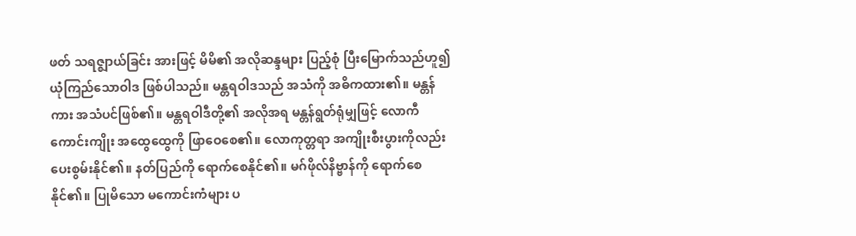ဖတ် သရဇ္ဈာယ်ခြင်း အားဖြင့် မိမိ၏ အလိုဆန္ဒများ ပြည့်စုံ ပြီးမြောက်သည်ဟူ၍ ယုံကြည်သောဝါဒ ဖြစ်ပါသည်။ မန္တရဝါဒသည် အသံကို အဓိကထား၏။ မန္တန်ကား အသံပင်ဖြစ်၏။ မန္တရဝါဒီတို့၏ အလိုအရ မန္တန်ရွတ်ရုံမျှဖြင့် လောကီကောင်းကျိုး အထွေထွေကို ဖြာဝေစေ၏။ လောကုတ္တရာ အကျိုးစီးပွားကိုလည်း ပေးစွမ်းနိုင်၏။ နတ်ပြည်ကို ရောက်စေနိုင်၏။ မဂ်ဖိုလ်နိဗ္ဗာန်ကို ရောက်စေနိုင်၏။ ပြုမိသော မကောင်းကံများ ပ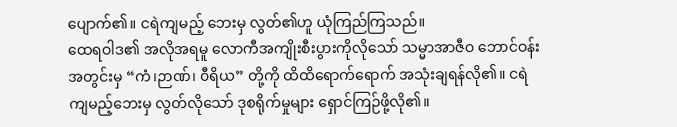ပျောက်၏။ ငရဲကျမည့် ဘေးမှ လွတ်၏ဟူ ယုံကြည်ကြသည်။
ထေရဝါဒ၏ အလိုအရမူ လောကီအကျိုးစီးပွားကိုလိုသော် သမ္မာအာဇီဝ ဘောင်ဝန်းအတွင်းမှ “ကံ၊ဉာဏ်၊ ၀ီရိယ” တို့ကို ထိထိရောက်ရောက် အသုံးချရန်လို၏။ ငရဲကျမည့်ဘေးမှ လွတ်လိုသော် ဒုစရိုက်မှုများ ရှောင်ကြဉ်ဖို့လို၏။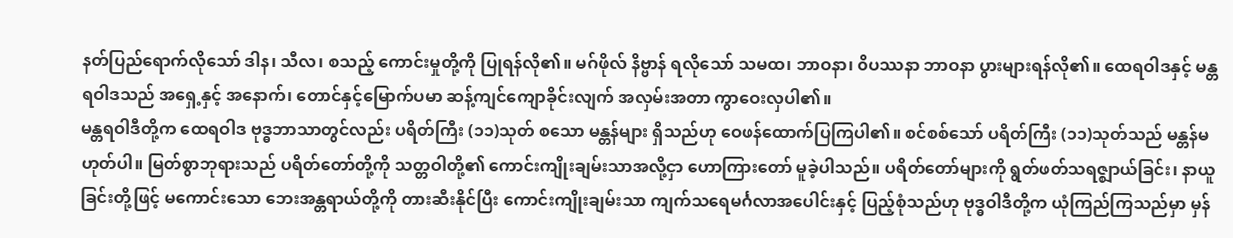နတ်ပြည်ရောက်လိုသော် ဒါန၊ သီလ၊ စသည့် ကောင်းမှုတို့ကို ပြုရန်လို၏။ မဂ်ဖိုလ် နိဗ္ဗာန် ရလိုသော် သမထ၊ ဘာဝနာ၊ ၀ိပဿနာ ဘာဝနာ ပွားများရန်လို၏။ ထေရဝါဒနှင့် မန္တရဝါဒသည် အရှေ့နှင့် အနောက်၊ တောင်နှင့်မြောက်ပမာ ဆန့်ကျင်ကျောခိုင်းလျက် အလှမ်းအတာ ကွာဝေးလှပါ၏။
မန္တရဝါဒီတို့က ထေရဝါဒ ဗုဒ္ဓဘာသာတွင်လည်း ပရိတ်ကြီး (၁၁)သုတ် စသော မန္တန်များ ရှိသည်ဟု ဝေဖန်ထောက်ပြကြပါ၏။ စင်စစ်သော် ပရိတ်ကြီး (၁၁)သုတ်သည် မန္တန်မဟုတ်ပါ။ မြတ်စွာဘုရားသည် ပရိတ်တော်တို့ကို သတ္တဝါတို့၏ ကောင်းကျိုးချမ်းသာအလို့ငှာ ဟောကြားတော် မူခဲ့ပါသည်။ ပရိတ်တော်များကို ရွတ်ဖတ်သရဇ္ဈာယ်ခြင်း၊ နာယူခြင်းတို့ဖြင့် မကောင်းသော ဘေးအန္တရာယ်တို့ကို တားဆီးနိုင်ပြီး ကောင်းကျိုးချမ်းသာ ကျက်သရေမင်္ဂလာအပေါင်းနှင့် ပြည့်စုံသည်ဟု ဗုဒ္ဓဝါဒီတို့က ယုံကြည်ကြသည်မှာ မှန်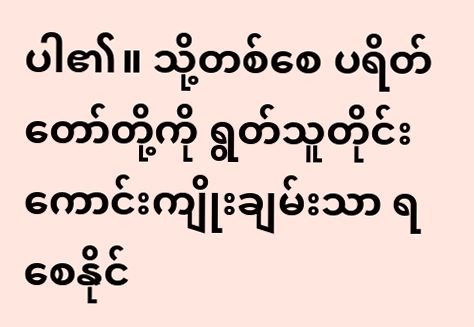ပါ၏။ သို့တစ်စေ ပရိတ်တော်တို့ကို ရွတ်သူတိုင်း ကောင်းကျိုးချမ်းသာ ရစေနိုင်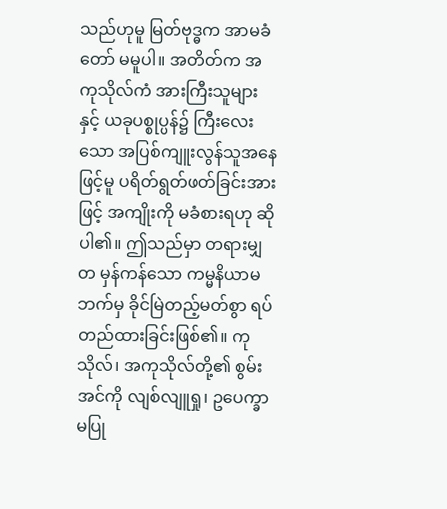သည်ဟုမူ မြတ်ဗုဒ္ဓက အာမခံတော် မမူပါ။ အတိတ်က အကုသိုလ်ကံ အားကြီးသူများနှင့် ယခုပစ္စုပ္ပန်၌ ကြီးလေးသော အပြစ်ကျူးလွန်သူအနေဖြင့်မူ ပရိတ်ရွတ်ဖတ်ခြင်းအားဖြင့် အကျိုးကို မခံစားရဟု ဆိုပါ၏။ ဤသည်မှာ တရားမျှတ မှန်ကန်သော ကမ္မနိယာမဘက်မှ ခိုင်မြဲတည့်မတ်စွာ ရပ်တည်ထားခြင်းဖြစ်၏။ ကုသိုလ်၊ အကုသိုလ်တို့၏ စွမ်းအင်ကို လျစ်လျူရှု၊ ဥပေက္ခာမပြု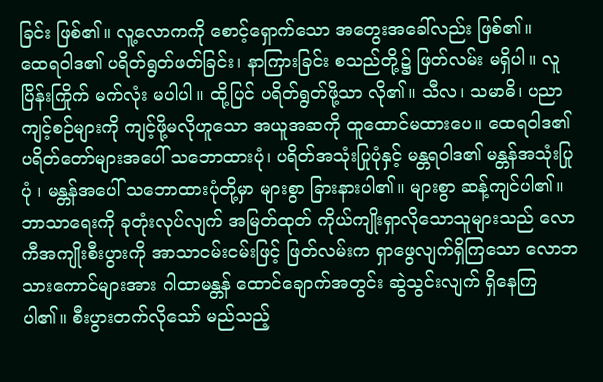ခြင်း ဖြစ်၏။ လူ့လောကကို စောင့်ရှောက်သော အတွေးအခေါ်လည်း ဖြစ်၏။
ထေရဝါဒ၏ ပရိတ်ရွတ်ဖတ်ခြင်း၊ နာကြားခြင်း စသည်တို့၌ ဖြတ်လမ်း မရှိပါ။ လူပြိန်းကြိုက် မက်လုံး မပါပါ။ ထို့ပြင် ပရိတ်ရွတ်ဖို့သာ လို၏။ သီလ၊ သမာဓိ၊ ပညာ ကျင့်စဉ်များကို ကျင့်ဖို့မလိုဟူသော အယူအဆကို ထူထောင်မထားပေ။ ထေရဝါဒ၏ ပရိတ်တော်များအပေါ် သဘောထားပုံ၊ ပရိတ်အသုံးပြုပုံနှင့် မန္တရဝါဒ၏ မန္တန်အသုံးပြုပုံ ၊ မန္တန်အပေါ် သဘောထားပုံတို့မှာ များစွာ ခြားနားပါ၏။ များစွာ ဆန့်ကျင်ပါ၏။
ဘာသာရေးကို ခုတုံးလုပ်လျက် အမြတ်ထုတ် ကိုယ်ကျိုးရှာလိုသောသူများသည် လောကီအကျိုးစီးပွားကို အာသာငမ်းငမ်းဖြင့် ဖြတ်လမ်းက ရှာဖွေလျက်ရှိကြသော လောဘသားကောင်များအား ဂါထာမန္တန် ထောင်ချောက်အတွင်း ဆွဲသွင်းလျက် ရှိနေကြပါ၏။ စီးပွားတက်လိုသော် မည်သည့်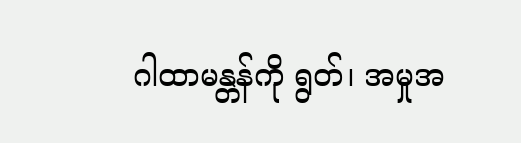ဂါထာမန္တန်ကို ရွတ်၊ အမှုအ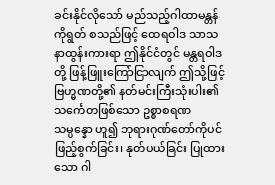ခင်းနိုင်လိုသော် မည်သည့်ဂါထာမန္တန်ကိုရွတ် စသည်ဖြင့် ထေရဝါဒ သာသနာထွန်းကားရာ ဤနိုင်ငံတွင် မန္တရဝါဒတို့ ဖြန့်ဖြူးကြော်ငြာလျက် ဤသို့ဖြင့် ဗြဟ္မဏတို့၏ နတ်မင်းကြီးသုံးပါး၏ သင်္ကေတဖြစ်သော ဥစ္စာစရဏ သမ္ပန္နော ဟူ၍ ဘုရားဂုဏ်တော်ကိုပင် ဖြည့်စွက်ခြင်း၊ နုတ်ပယ်ခြင်း ပြုထားသော ဂါ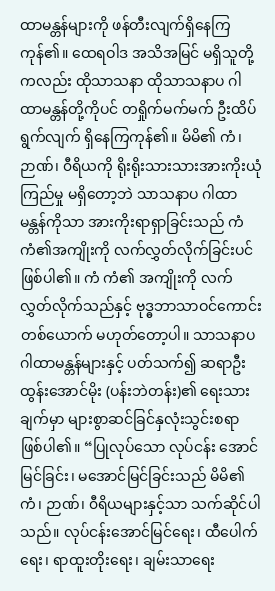ထာမန္တန်များကို ဖန်တီးလျက်ရှိနေကြကုန်၏။ ထေရဝါဒ အသိအမြင် မရှိသူတို့ကလည်း ထိုသာသနာ ထိုသာသနာပ ဂါထာမန္တန်တို့ကိုပင် တရှိုက်မက်မက် ဦးထိပ်ရွက်လျက် ရှိနေကြကုန်၏။ မိမိ၏ ကံ၊ ဉာဏ်၊ ၀ီရိယကို ရိုးရိုးသားသားအားကိုးယုံကြည်မှု မရှိတော့ဘဲ သာသနာပ ဂါထာမန္တန်ကိုသာ အားကိုးရာရှာခြင်းသည် ကံ ကံ၏အကျိုးကို လက်လွှတ်လိုက်ခြင်းပင် ဖြစ်ပါ၏။ ကံ ကံ၏ အကျိုးကို လက်လွှတ်လိုက်သည်နှင့် ဗုဒ္ဓဘာသာဝင်ကောင်းတစ်ယောက် မဟုတ်တော့ပါ။ သာသနာပ ဂါထာမန္တန်များနှင့် ပတ်သက်၍ ဆရာဦးထွန်းအောင်မိုး (ပန်းဘဲတန်း)၏ ရေးသားချက်မှာ များစွာဆင်ခြင်နှလုံးသွင်းစရာ ဖြစ်ပါ၏။ “ပြုလုပ်သော လုပ်ငန်း အောင်မြင်ခြင်း၊ မအောင်မြင်ခြင်းသည် မိမိ၏ ကံ၊ ဉာဏ်၊ ၀ီရိယများနှင့်သာ သက်ဆိုင်ပါသည်။ လုပ်ငန်းအောင်မြင်ရေး၊ ထီပေါက်ရေး၊ ရာထူးတိုးရေး၊ ချမ်းသာရေး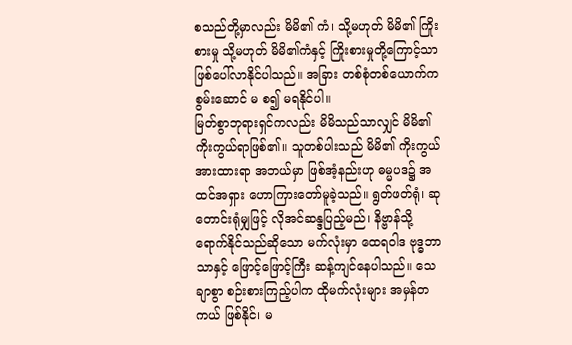စသည်တို့မှာလည်း မိမိ၏ ကံ၊ သို့မဟုတ် မိမိ၏ ကြိုးစားမှု သို့မဟုတ် မိမိ၏ကံနှင့် ကြိုးစားမှုတို့ကြောင့်သာ ဖြစ်ပေါ်လာနိုင်ပါသည်။ အခြား တစ်စုံတစ်ယောက်က စွမ်းဆောင် မ စ၍ မရနိုင်ပါ။
မြတ်စွာဘုရားရှင်ကလည်း မိမိသည်သာလျှင် မိမိ၏ ကိုးကွယ်ရာဖြစ်၏။ သူတစ်ပါးသည် မိမိ၏ ကိုးကွယ်အားထားရာ အဘယ်မှာ ဖြစ်အံ့နည်းဟု ဓမ္မပဒ၌ အထင်အရှား ဟောကြားတော်မူခဲ့သည်။ ရွတ်ဖတ်ရုံ၊ ဆုတောင်းရုံမျှဖြင့် လိုအင်ဆန္ဒပြည့်မည်၊ နိဗ္ဗာန်သို့ ရောက်နိုင်သည်ဆိုသော မက်လုံးမှာ ထေရဝါဒ ဗုဒ္ဓဘာသာနှင့် ဖြောင့်ဖြောင့်ကြီး ဆန့်ကျင်နေပါသည်။ သေချာစွာ စဉ်းစားကြည့်ပါက ထိုမက်လုံးများ အမှန်တကယ် ဖြစ်နိုင်၊ မ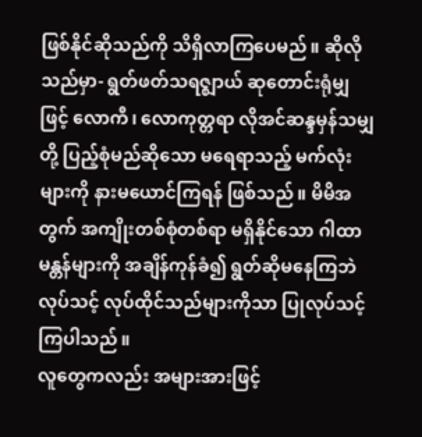ဖြစ်နိုင်ဆိုသည်ကို သိရှိလာကြပေမည်။ ဆိုလိုသည်မှာ- ရွတ်ဖတ်သရဇ္ဈာယ် ဆုတောင်းရုံမျှဖြင့် လောကီ၊ လောကုတ္တရာ လိုအင်ဆန္ဒမှန်သမျှတို့ ပြည့်စုံမည်ဆိုသော မရေရာသည့် မက်လုံးများကို နားမယောင်ကြရန် ဖြစ်သည်။ မိမိအတွက် အကျိုးတစ်စုံတစ်ရာ မရှိနိုင်သော ဂါထာမန္တန်များကို အချိန်ကုန်ခံ၍ ရွတ်ဆိုမနေကြဘဲ လုပ်သင့် လုပ်ထိုင်သည်များကိုသာ ပြုလုပ်သင့်ကြပါသည်။
လူတွေကလည်း အများအားဖြင့်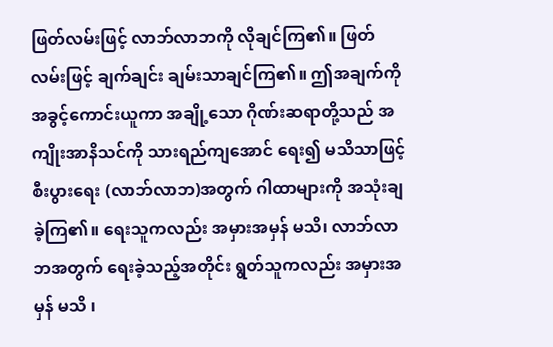ဖြတ်လမ်းဖြင့် လာဘ်လာဘကို လိုချင်ကြ၏။ ဖြတ်လမ်းဖြင့် ချက်ချင်း ချမ်းသာချင်ကြ၏။ ဤအချက်ကို အခွင့်ကောင်းယူကာ အချို့သော ဂိုဏ်းဆရာတို့သည် အကျိုးအာနိသင်ကို သားရည်ကျအောင် ရေး၍ မသိသာဖြင့် စီးပွားရေး (လာဘ်လာဘ)အတွက် ဂါထာများကို အသုံးချခဲ့ကြ၏။ ရေးသူကလည်း အမှားအမှန် မသိ၊ လာဘ်လာဘအတွက် ရေးခဲ့သည့်အတိုင်း ရွတ်သူကလည်း အမှားအမှန် မသိ ၊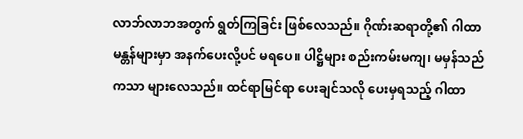လာဘ်လာဘအတွက် ရွတ်ကြခြင်း ဖြစ်လေသည်။ ဂိုဏ်းဆရာတို့၏ ဂါထာမန္တန်များမှာ အနက်ပေးလို့ပင် မရပေ။ ပါဋ္ဌိများ စည်းကမ်းမကျ၊ မမှန်သည်ကသာ များလေသည်။ ထင်ရာမြင်ရာ ပေးချင်သလို ပေးမှရသည့် ဂါထာ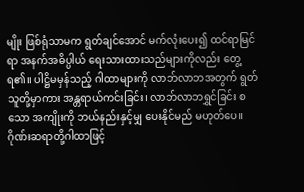မျိုး ဖြစ်ရုံသာမက ရွတ်ချင်အောင် မက်လုံးပေး၍ ထင်ရာမြင်ရာ အနက်အဓိပ္ပါယ် ရေးသားထားသည်များကိုလည်း တွေ့ရ၏။ ပါဋ္ဌိမမှန်သည့် ဂါထာများကို လာဘ်လာဘအတွက် ရွတ်သူတို့မှာကား အန္တရာယ်ကင်းခြင်း၊ လာဘ်လာဘရွှင်ခြင်း စသော အကျိုးကို ဘယ်နည်းနှင့်မျှ ပေးနိုင်မည် မဟုတ်ပေ။
ဂိုဏ်းဆရာတို့ဂါထာဖြင့်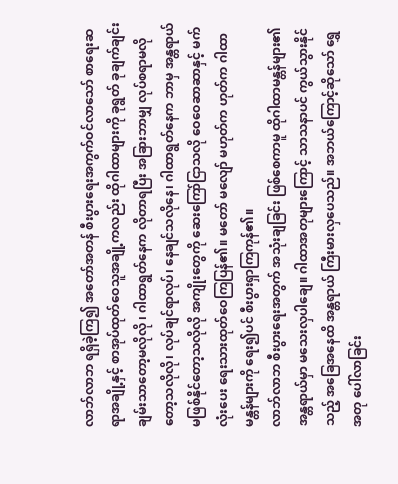လာဘ်လာဘ ရရှိခဲ့ကြ၍ အတော်အတန် စီးပွားရေးအကွက်ဝင်လာသော် စာရေးဆရာအချို့နှင့် စာအုပ်ထုတ်ဝေသူအချို့ကလည်း ထိုဂါထာများကို ခုရွတ် ခုချက်ချင်း ချမ်းသာတော့မလိုလို ၊ ဂါထာရွတ်နေက လိုတာရပြီး အခြားဘာမျှ လုပ်စရာမလိုတော့သလိုလို၊ လုပ်ချင်ရာလုပ်၊ နေချင်သလိုနေ၊ ဂါထာရွတ်နေက ဘာမှ အန္တရာယ်မဖြစ်နိုင်တော့သလိုလို အကျိုးတွေကို ဆေးကြော်ငြာသလို ဝေဝေဆာဆာနှင့် မက်လုံးပေး ရေးသားထုတ်ဝေကြပြန်၏။ မတော် မလျော် မဟုတ်က ဟုတ်က ဂါထာမန္တန်များကို ရေး၍ပင် စီးပွားရှာကြကုန်၏။
လာဘ်လာဘ စီးပွားရေးအတွက် အသုံးချခြင်း ဖြစ်စေကာမူ ထိုဂါထာမန္တန်များ၏ အန္တရာယ်မှာ မသေးလှပါချေ။ ဂါထာအတုများကြောင့် သာသနာပင် ကွယ်သွားနိုင်သည့် အခြေအနေထိ အန္တရာယ် ကြီးမားလှပေသည်။ အဘယ်ကြောင့်ဆိုသော် ရွှေအတု ပေါ်လာခြင်း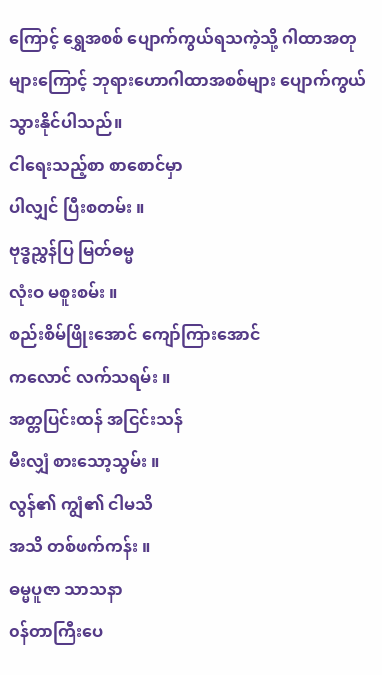ကြောင့် ရွှေအစစ် ပျောက်ကွယ်ရသကဲ့သို့ ဂါထာအတုများကြောင့် ဘုရားဟောဂါထာအစစ်များ ပျောက်ကွယ်သွားနိုင်ပါသည်။
ငါရေးသည့်စာ စာစောင်မှာ
ပါလျှင် ပြီးစတမ်း ။
ဗုဒ္ဓညွှန်ပြ မြတ်ဓမ္မ
လုံးဝ မစူးစမ်း ။
စည်းစိမ်ဖြိုးအောင် ကျော်ကြားအောင်
ကလောင် လက်သရမ်း ။
အတ္တပြင်းထန် အငြင်းသန်
မီးလျှံ စားသော့သွမ်း ။
လွန်၏ ကျွံ၏ ငါမသိ
အသိ တစ်ဖက်ကန်း ။
ဓမ္မပူဇာ သာသနာ
၀န်တာကြီးပေ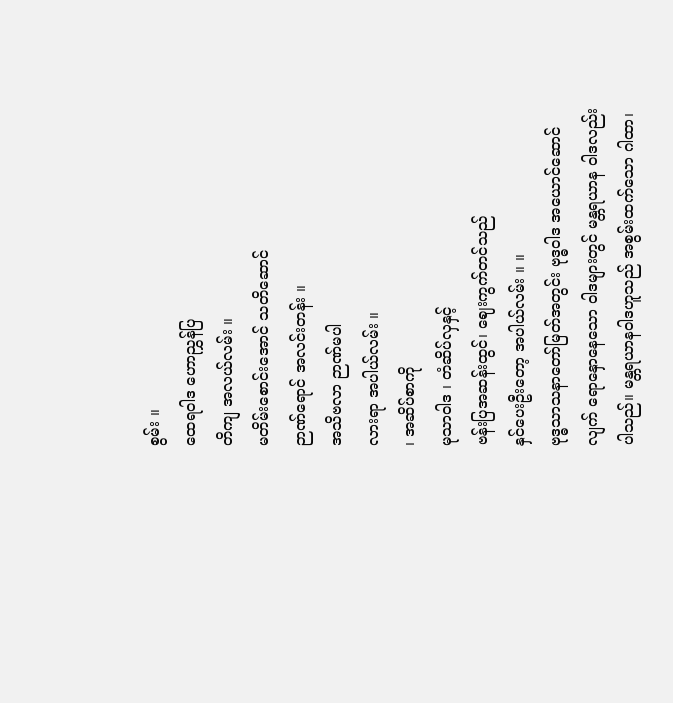စွမ်း ။
ထေရဝါဒ ဟောညွှန်ပြ
တိကျ အလယ်လမ်း ။
မတိမ်းစောင်းအောင် သတိဆောင်
ဉာဏ်ရောင် အလင်းတန်း ။
အသိဗလာ ဉာဏ်မပါ
လားရာ အပါယ်လမ်း ။
၊ အဆိပ်စာကို
မုသာဝါဒ ၊ တံဆိပ်လှနှင့်
ဗန်းပြအဆန်းထွင်၊ ဈေးကွက်တင်သည်
နှင်ပေးဦးတော့ အပါယ်လမ်း ။ ။
ဗုဒ္ဓသာသနာတော်မြတ်အတွင်း ဗုဒ္ဓဝါဒ အယောင်ဆောင်လျက် ရောနှောနေသော ၀ါဒများတွင် မန္တရယာန ၀ါဒလည်း ပါသည်။ မန္တရယာနဝါဒဟူသည် အစွမ်းထက်သော ဂါထာ၊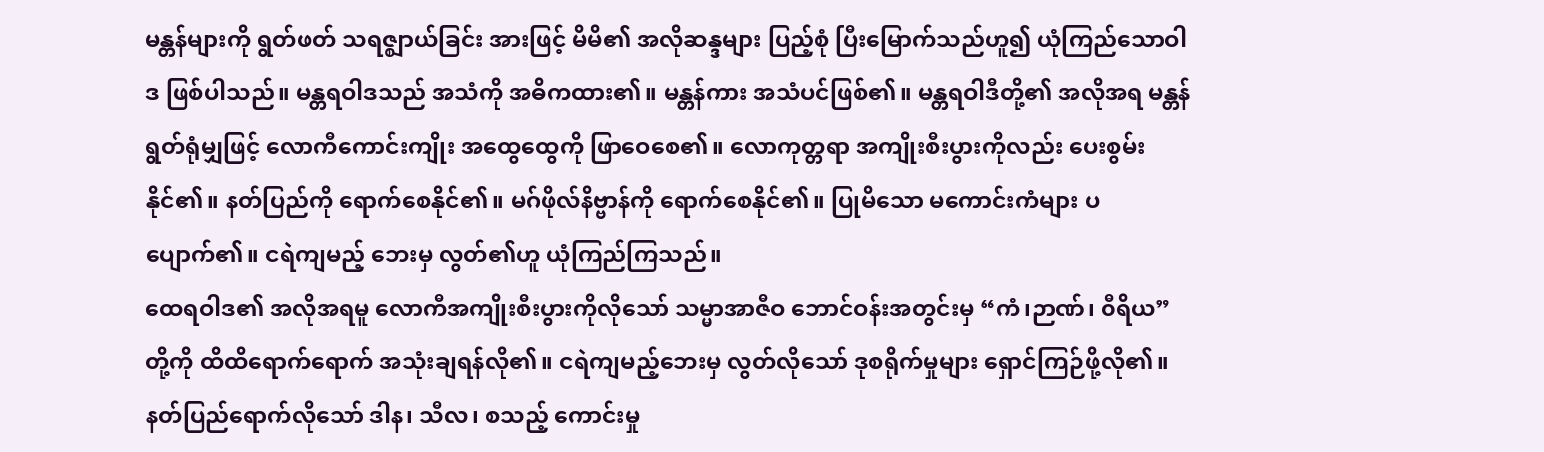မန္တန်များကို ရွတ်ဖတ် သရဇ္ဈာယ်ခြင်း အားဖြင့် မိမိ၏ အလိုဆန္ဒများ ပြည့်စုံ ပြီးမြောက်သည်ဟူ၍ ယုံကြည်သောဝါဒ ဖြစ်ပါသည်။ မန္တရဝါဒသည် အသံကို အဓိကထား၏။ မန္တန်ကား အသံပင်ဖြစ်၏။ မန္တရဝါဒီတို့၏ အလိုအရ မန္တန်ရွတ်ရုံမျှဖြင့် လောကီကောင်းကျိုး အထွေထွေကို ဖြာဝေစေ၏။ လောကုတ္တရာ အကျိုးစီးပွားကိုလည်း ပေးစွမ်းနိုင်၏။ နတ်ပြည်ကို ရောက်စေနိုင်၏။ မဂ်ဖိုလ်နိဗ္ဗာန်ကို ရောက်စေနိုင်၏။ ပြုမိသော မကောင်းကံများ ပပျောက်၏။ ငရဲကျမည့် ဘေးမှ လွတ်၏ဟူ ယုံကြည်ကြသည်။
ထေရဝါဒ၏ အလိုအရမူ လောကီအကျိုးစီးပွားကိုလိုသော် သမ္မာအာဇီဝ ဘောင်ဝန်းအတွင်းမှ “ကံ၊ဉာဏ်၊ ၀ီရိယ” တို့ကို ထိထိရောက်ရောက် အသုံးချရန်လို၏။ ငရဲကျမည့်ဘေးမှ လွတ်လိုသော် ဒုစရိုက်မှုများ ရှောင်ကြဉ်ဖို့လို၏။ နတ်ပြည်ရောက်လိုသော် ဒါန၊ သီလ၊ စသည့် ကောင်းမှု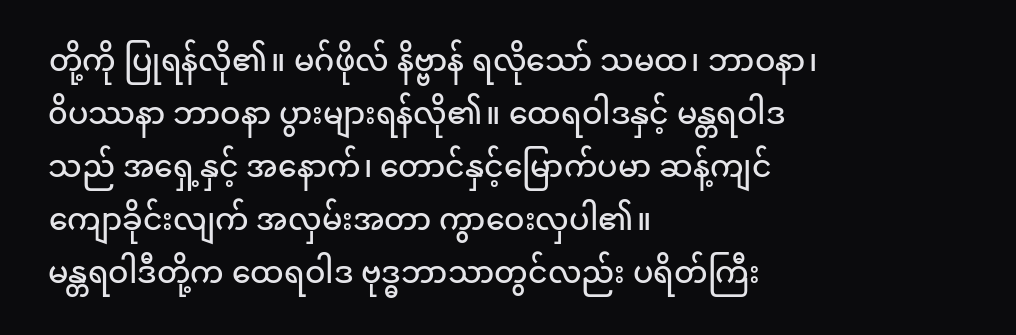တို့ကို ပြုရန်လို၏။ မဂ်ဖိုလ် နိဗ္ဗာန် ရလိုသော် သမထ၊ ဘာဝနာ၊ ၀ိပဿနာ ဘာဝနာ ပွားများရန်လို၏။ ထေရဝါဒနှင့် မန္တရဝါဒသည် အရှေ့နှင့် အနောက်၊ တောင်နှင့်မြောက်ပမာ ဆန့်ကျင်ကျောခိုင်းလျက် အလှမ်းအတာ ကွာဝေးလှပါ၏။
မန္တရဝါဒီတို့က ထေရဝါဒ ဗုဒ္ဓဘာသာတွင်လည်း ပရိတ်ကြီး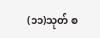(၁၁)သုတ် စ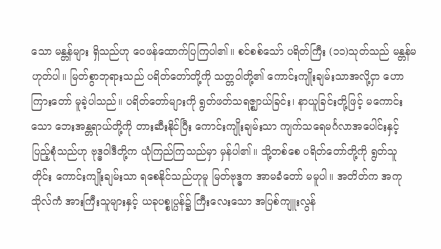သော မန္တန်များ ရှိသည်ဟု ဝေဖန်ထောက်ပြကြပါ၏။ စင်စစ်သော် ပရိတ်ကြီး (၁၁)သုတ်သည် မန္တန်မဟုတ်ပါ။ မြတ်စွာဘုရားသည် ပရိတ်တော်တို့ကို သတ္တဝါတို့၏ ကောင်းကျိုးချမ်းသာအလို့ငှာ ဟောကြားတော် မူခဲ့ပါသည်။ ပရိတ်တော်များကို ရွတ်ဖတ်သရဇ္ဈာယ်ခြင်း၊ နာယူခြင်းတို့ဖြင့် မကောင်းသော ဘေးအန္တရာယ်တို့ကို တားဆီးနိုင်ပြီး ကောင်းကျိုးချမ်းသာ ကျက်သရေမင်္ဂလာအပေါင်းနှင့် ပြည့်စုံသည်ဟု ဗုဒ္ဓဝါဒီတို့က ယုံကြည်ကြသည်မှာ မှန်ပါ၏။ သို့တစ်စေ ပရိတ်တော်တို့ကို ရွတ်သူတိုင်း ကောင်းကျိုးချမ်းသာ ရစေနိုင်သည်ဟုမူ မြတ်ဗုဒ္ဓက အာမခံတော် မမူပါ။ အတိတ်က အကုသိုလ်ကံ အားကြီးသူများနှင့် ယခုပစ္စုပ္ပန်၌ ကြီးလေးသော အပြစ်ကျူးလွန်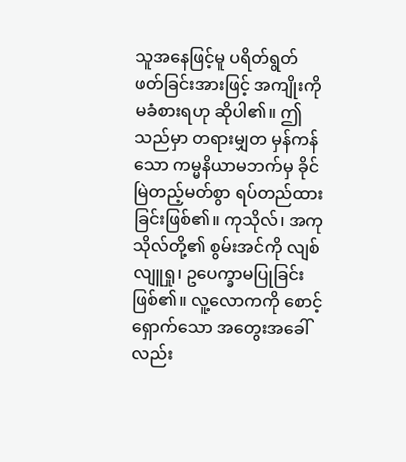သူအနေဖြင့်မူ ပရိတ်ရွတ်ဖတ်ခြင်းအားဖြင့် အကျိုးကို မခံစားရဟု ဆိုပါ၏။ ဤသည်မှာ တရားမျှတ မှန်ကန်သော ကမ္မနိယာမဘက်မှ ခိုင်မြဲတည့်မတ်စွာ ရပ်တည်ထားခြင်းဖြစ်၏။ ကုသိုလ်၊ အကုသိုလ်တို့၏ စွမ်းအင်ကို လျစ်လျူရှု၊ ဥပေက္ခာမပြုခြင်း ဖြစ်၏။ လူ့လောကကို စောင့်ရှောက်သော အတွေးအခေါ်လည်း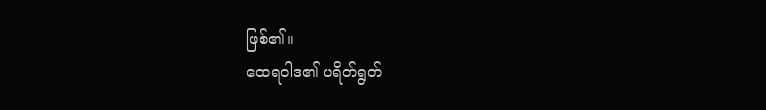ဖြစ်၏။
ထေရဝါဒ၏ ပရိတ်ရွတ်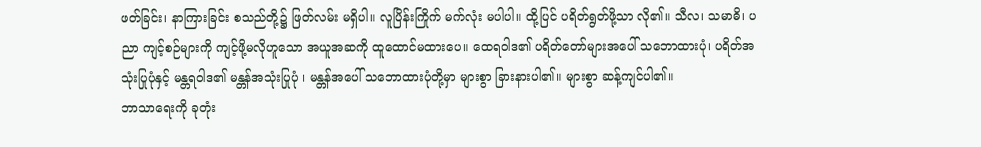ဖတ်ခြင်း၊ နာကြားခြင်း စသည်တို့၌ ဖြတ်လမ်း မရှိပါ။ လူပြိန်းကြိုက် မက်လုံး မပါပါ။ ထို့ပြင် ပရိတ်ရွတ်ဖို့သာ လို၏။ သီလ၊ သမာဓိ၊ ပညာ ကျင့်စဉ်များကို ကျင့်ဖို့မလိုဟူသော အယူအဆကို ထူထောင်မထားပေ။ ထေရဝါဒ၏ ပရိတ်တော်များအပေါ် သဘောထားပုံ၊ ပရိတ်အသုံးပြုပုံနှင့် မန္တရဝါဒ၏ မန္တန်အသုံးပြုပုံ ၊ မန္တန်အပေါ် သဘောထားပုံတို့မှာ များစွာ ခြားနားပါ၏။ များစွာ ဆန့်ကျင်ပါ၏။
ဘာသာရေးကို ခုတုံး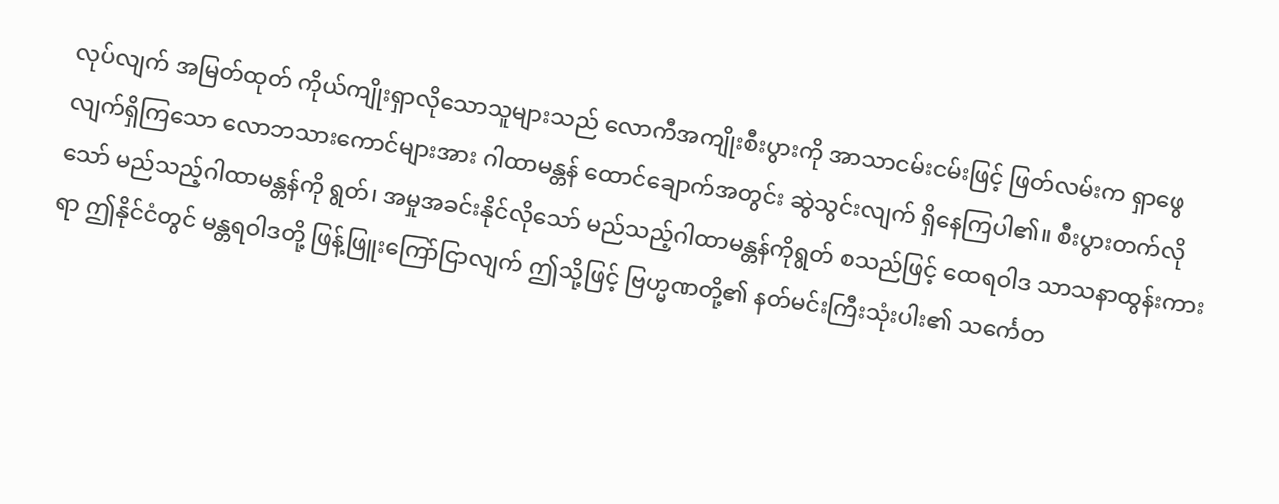လုပ်လျက် အမြတ်ထုတ် ကိုယ်ကျိုးရှာလိုသောသူများသည် လောကီအကျိုးစီးပွားကို အာသာငမ်းငမ်းဖြင့် ဖြတ်လမ်းက ရှာဖွေလျက်ရှိကြသော လောဘသားကောင်များအား ဂါထာမန္တန် ထောင်ချောက်အတွင်း ဆွဲသွင်းလျက် ရှိနေကြပါ၏။ စီးပွားတက်လိုသော် မည်သည့်ဂါထာမန္တန်ကို ရွတ်၊ အမှုအခင်းနိုင်လိုသော် မည်သည့်ဂါထာမန္တန်ကိုရွတ် စသည်ဖြင့် ထေရဝါဒ သာသနာထွန်းကားရာ ဤနိုင်ငံတွင် မန္တရဝါဒတို့ ဖြန့်ဖြူးကြော်ငြာလျက် ဤသို့ဖြင့် ဗြဟ္မဏတို့၏ နတ်မင်းကြီးသုံးပါး၏ သင်္ကေတ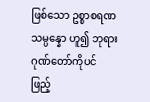ဖြစ်သော ဥစ္စာစရဏ သမ္ပန္နော ဟူ၍ ဘုရားဂုဏ်တော်ကိုပင် ဖြည့်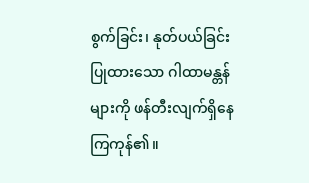စွက်ခြင်း၊ နုတ်ပယ်ခြင်း ပြုထားသော ဂါထာမန္တန်များကို ဖန်တီးလျက်ရှိနေကြကုန်၏။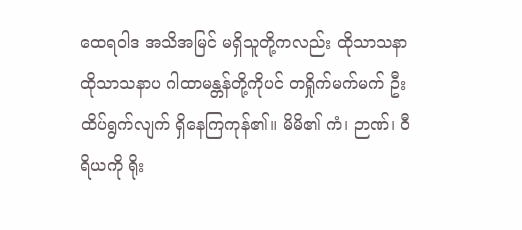ထေရဝါဒ အသိအမြင် မရှိသူတို့ကလည်း ထိုသာသနာ ထိုသာသနာပ ဂါထာမန္တန်တို့ကိုပင် တရှိုက်မက်မက် ဦးထိပ်ရွက်လျက် ရှိနေကြကုန်၏။ မိမိ၏ ကံ၊ ဉာဏ်၊ ၀ီရိယကို ရိုး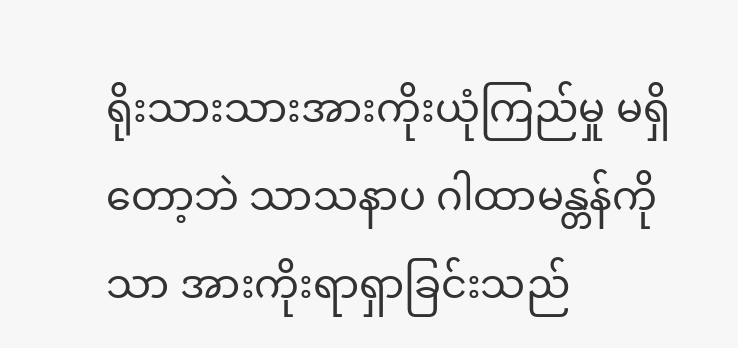ရိုးသားသားအားကိုးယုံကြည်မှု မရှိတော့ဘဲ သာသနာပ ဂါထာမန္တန်ကိုသာ အားကိုးရာရှာခြင်းသည်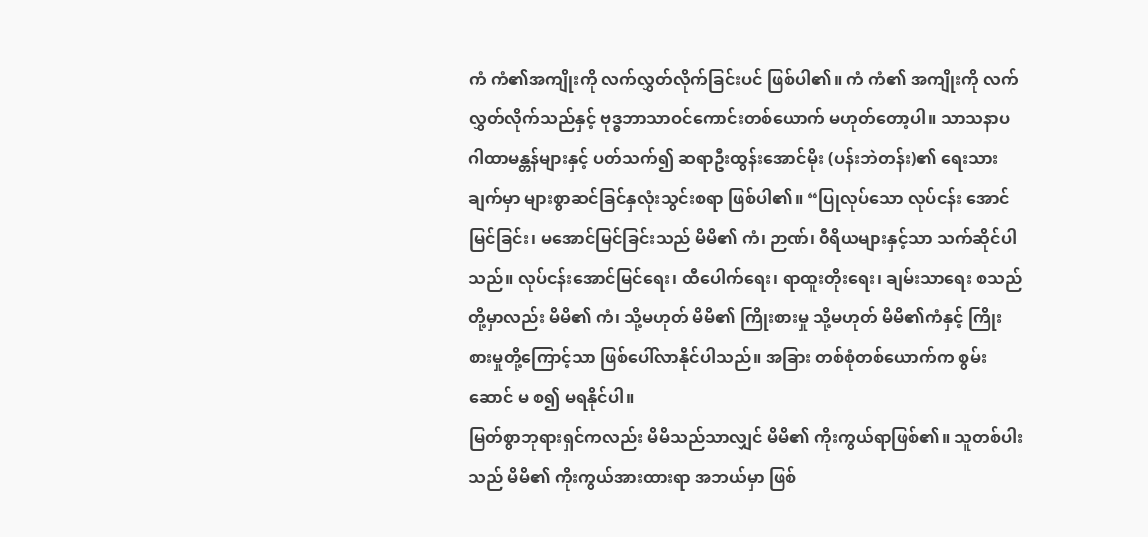ကံ ကံ၏အကျိုးကို လက်လွှတ်လိုက်ခြင်းပင် ဖြစ်ပါ၏။ ကံ ကံ၏ အကျိုးကို လက်လွှတ်လိုက်သည်နှင့် ဗုဒ္ဓဘာသာဝင်ကောင်းတစ်ယောက် မဟုတ်တော့ပါ။ သာသနာပ ဂါထာမန္တန်များနှင့် ပတ်သက်၍ ဆရာဦးထွန်းအောင်မိုး (ပန်းဘဲတန်း)၏ ရေးသားချက်မှာ များစွာဆင်ခြင်နှလုံးသွင်းစရာ ဖြစ်ပါ၏။ “ပြုလုပ်သော လုပ်ငန်း အောင်မြင်ခြင်း၊ မအောင်မြင်ခြင်းသည် မိမိ၏ ကံ၊ ဉာဏ်၊ ၀ီရိယများနှင့်သာ သက်ဆိုင်ပါသည်။ လုပ်ငန်းအောင်မြင်ရေး၊ ထီပေါက်ရေး၊ ရာထူးတိုးရေး၊ ချမ်းသာရေး စသည်တို့မှာလည်း မိမိ၏ ကံ၊ သို့မဟုတ် မိမိ၏ ကြိုးစားမှု သို့မဟုတ် မိမိ၏ကံနှင့် ကြိုးစားမှုတို့ကြောင့်သာ ဖြစ်ပေါ်လာနိုင်ပါသည်။ အခြား တစ်စုံတစ်ယောက်က စွမ်းဆောင် မ စ၍ မရနိုင်ပါ။
မြတ်စွာဘုရားရှင်ကလည်း မိမိသည်သာလျှင် မိမိ၏ ကိုးကွယ်ရာဖြစ်၏။ သူတစ်ပါးသည် မိမိ၏ ကိုးကွယ်အားထားရာ အဘယ်မှာ ဖြစ်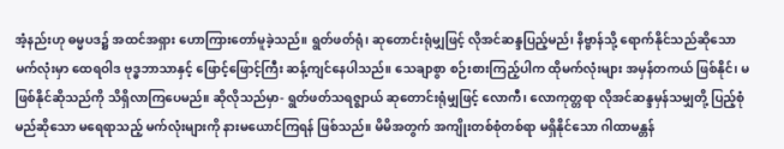အံ့နည်းဟု ဓမ္မပဒ၌ အထင်အရှား ဟောကြားတော်မူခဲ့သည်။ ရွတ်ဖတ်ရုံ၊ ဆုတောင်းရုံမျှဖြင့် လိုအင်ဆန္ဒပြည့်မည်၊ နိဗ္ဗာန်သို့ ရောက်နိုင်သည်ဆိုသော မက်လုံးမှာ ထေရဝါဒ ဗုဒ္ဓဘာသာနှင့် ဖြောင့်ဖြောင့်ကြီး ဆန့်ကျင်နေပါသည်။ သေချာစွာ စဉ်းစားကြည့်ပါက ထိုမက်လုံးများ အမှန်တကယ် ဖြစ်နိုင်၊ မဖြစ်နိုင်ဆိုသည်ကို သိရှိလာကြပေမည်။ ဆိုလိုသည်မှာ- ရွတ်ဖတ်သရဇ္ဈာယ် ဆုတောင်းရုံမျှဖြင့် လောကီ၊ လောကုတ္တရာ လိုအင်ဆန္ဒမှန်သမျှတို့ ပြည့်စုံမည်ဆိုသော မရေရာသည့် မက်လုံးများကို နားမယောင်ကြရန် ဖြစ်သည်။ မိမိအတွက် အကျိုးတစ်စုံတစ်ရာ မရှိနိုင်သော ဂါထာမန္တန်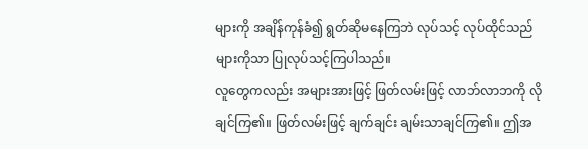များကို အချိန်ကုန်ခံ၍ ရွတ်ဆိုမနေကြဘဲ လုပ်သင့် လုပ်ထိုင်သည်များကိုသာ ပြုလုပ်သင့်ကြပါသည်။
လူတွေကလည်း အများအားဖြင့် ဖြတ်လမ်းဖြင့် လာဘ်လာဘကို လိုချင်ကြ၏။ ဖြတ်လမ်းဖြင့် ချက်ချင်း ချမ်းသာချင်ကြ၏။ ဤအ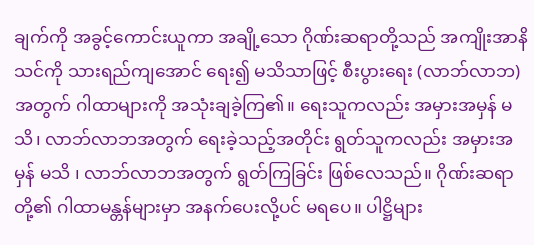ချက်ကို အခွင့်ကောင်းယူကာ အချို့သော ဂိုဏ်းဆရာတို့သည် အကျိုးအာနိသင်ကို သားရည်ကျအောင် ရေး၍ မသိသာဖြင့် စီးပွားရေး (လာဘ်လာဘ)အတွက် ဂါထာများကို အသုံးချခဲ့ကြ၏။ ရေးသူကလည်း အမှားအမှန် မသိ၊ လာဘ်လာဘအတွက် ရေးခဲ့သည့်အတိုင်း ရွတ်သူကလည်း အမှားအမှန် မသိ ၊ လာဘ်လာဘအတွက် ရွတ်ကြခြင်း ဖြစ်လေသည်။ ဂိုဏ်းဆရာတို့၏ ဂါထာမန္တန်များမှာ အနက်ပေးလို့ပင် မရပေ။ ပါဋ္ဌိများ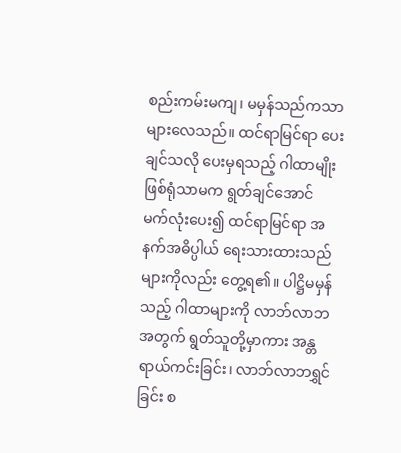စည်းကမ်းမကျ၊ မမှန်သည်ကသာ များလေသည်။ ထင်ရာမြင်ရာ ပေးချင်သလို ပေးမှရသည့် ဂါထာမျိုး ဖြစ်ရုံသာမက ရွတ်ချင်အောင် မက်လုံးပေး၍ ထင်ရာမြင်ရာ အနက်အဓိပ္ပါယ် ရေးသားထားသည်များကိုလည်း တွေ့ရ၏။ ပါဋ္ဌိမမှန်သည့် ဂါထာများကို လာဘ်လာဘအတွက် ရွတ်သူတို့မှာကား အန္တရာယ်ကင်းခြင်း၊ လာဘ်လာဘရွှင်ခြင်း စ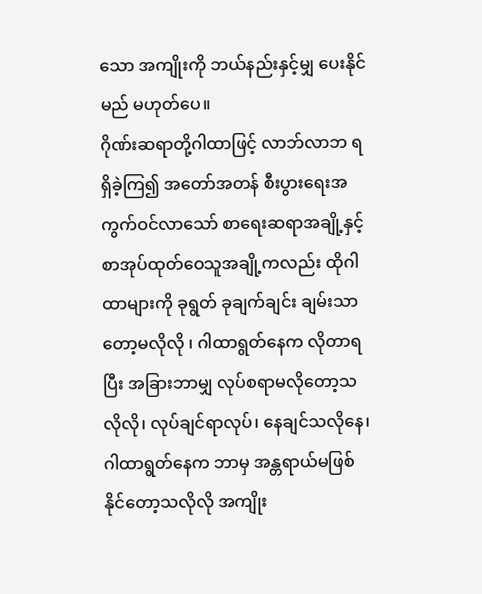သော အကျိုးကို ဘယ်နည်းနှင့်မျှ ပေးနိုင်မည် မဟုတ်ပေ။
ဂိုဏ်းဆရာတို့ဂါထာဖြင့် လာဘ်လာဘ ရရှိခဲ့ကြ၍ အတော်အတန် စီးပွားရေးအကွက်ဝင်လာသော် စာရေးဆရာအချို့နှင့် စာအုပ်ထုတ်ဝေသူအချို့ကလည်း ထိုဂါထာများကို ခုရွတ် ခုချက်ချင်း ချမ်းသာတော့မလိုလို ၊ ဂါထာရွတ်နေက လိုတာရပြီး အခြားဘာမျှ လုပ်စရာမလိုတော့သလိုလို၊ လုပ်ချင်ရာလုပ်၊ နေချင်သလိုနေ၊ ဂါထာရွတ်နေက ဘာမှ အန္တရာယ်မဖြစ်နိုင်တော့သလိုလို အကျိုး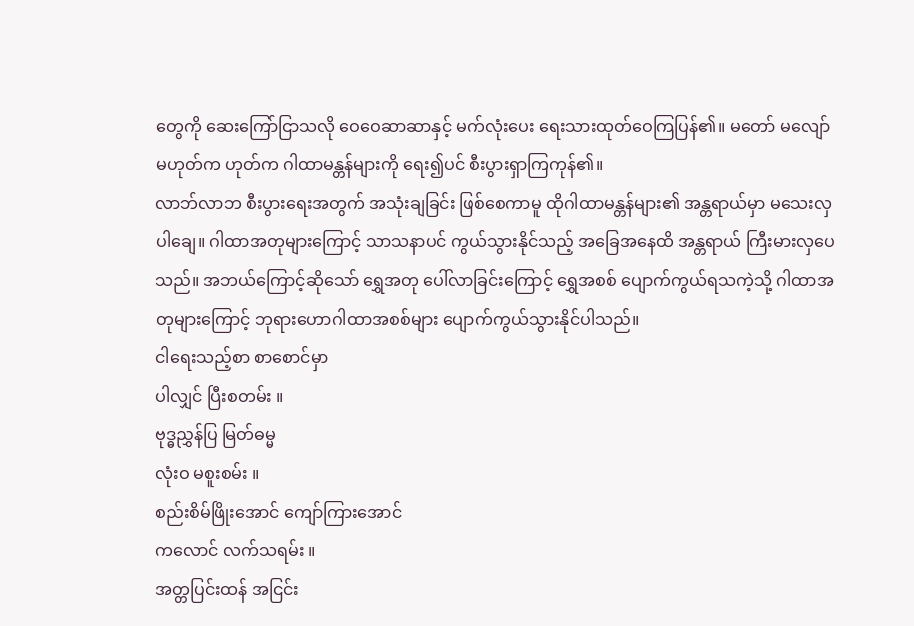တွေကို ဆေးကြော်ငြာသလို ဝေဝေဆာဆာနှင့် မက်လုံးပေး ရေးသားထုတ်ဝေကြပြန်၏။ မတော် မလျော် မဟုတ်က ဟုတ်က ဂါထာမန္တန်များကို ရေး၍ပင် စီးပွားရှာကြကုန်၏။
လာဘ်လာဘ စီးပွားရေးအတွက် အသုံးချခြင်း ဖြစ်စေကာမူ ထိုဂါထာမန္တန်များ၏ အန္တရာယ်မှာ မသေးလှပါချေ။ ဂါထာအတုများကြောင့် သာသနာပင် ကွယ်သွားနိုင်သည့် အခြေအနေထိ အန္တရာယ် ကြီးမားလှပေသည်။ အဘယ်ကြောင့်ဆိုသော် ရွှေအတု ပေါ်လာခြင်းကြောင့် ရွှေအစစ် ပျောက်ကွယ်ရသကဲ့သို့ ဂါထာအတုများကြောင့် ဘုရားဟောဂါထာအစစ်များ ပျောက်ကွယ်သွားနိုင်ပါသည်။
ငါရေးသည့်စာ စာစောင်မှာ
ပါလျှင် ပြီးစတမ်း ။
ဗုဒ္ဓညွှန်ပြ မြတ်ဓမ္မ
လုံးဝ မစူးစမ်း ။
စည်းစိမ်ဖြိုးအောင် ကျော်ကြားအောင်
ကလောင် လက်သရမ်း ။
အတ္တပြင်းထန် အငြင်း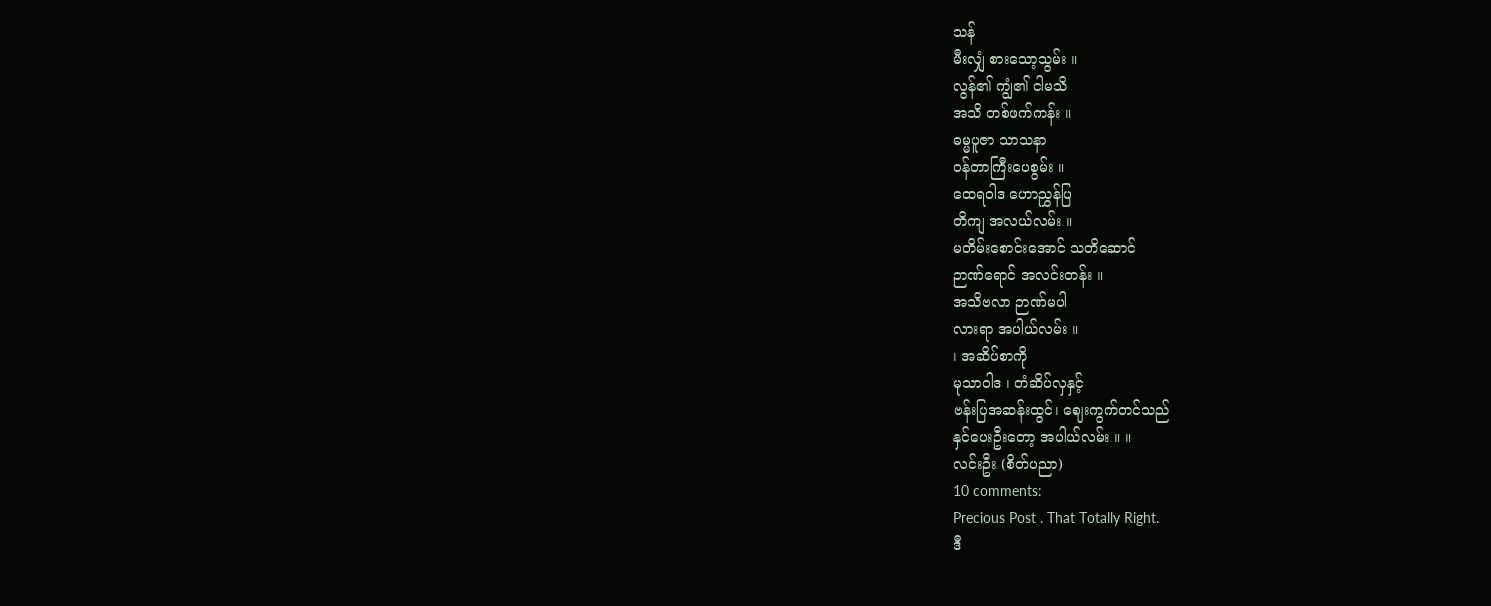သန်
မီးလျှံ စားသော့သွမ်း ။
လွန်၏ ကျွံ၏ ငါမသိ
အသိ တစ်ဖက်ကန်း ။
ဓမ္မပူဇာ သာသနာ
၀န်တာကြီးပေစွမ်း ။
ထေရဝါဒ ဟောညွှန်ပြ
တိကျ အလယ်လမ်း ။
မတိမ်းစောင်းအောင် သတိဆောင်
ဉာဏ်ရောင် အလင်းတန်း ။
အသိဗလာ ဉာဏ်မပါ
လားရာ အပါယ်လမ်း ။
၊ အဆိပ်စာကို
မုသာဝါဒ ၊ တံဆိပ်လှနှင့်
ဗန်းပြအဆန်းထွင်၊ ဈေးကွက်တင်သည်
နှင်ပေးဦးတော့ အပါယ်လမ်း ။ ။
လင်းဦး (စိတ်ပညာ)
10 comments:
Precious Post . That Totally Right.
ဒီ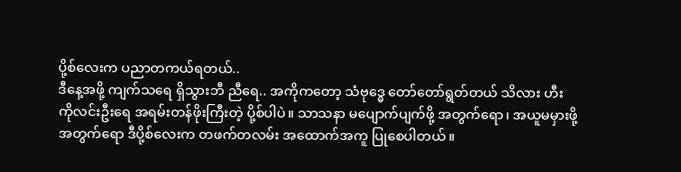ပို့စ်လေးက ပညာတကယ်ရတယ်..
ဒီနေ့အဖို့ ကျက်သရေ ရှိသွားဘီ ညီရေ.. အကိုကတော့ သံဗုဒ္ဓေ တော်တော်ရွတ်တယ် သိလား ဟီး
ကိုလင်းဦးရေ အရမ်းတန်ဖိုးကြီးတဲ့ ပို့စ်ပါပဲ။ သာသနာ မပျောက်ပျက်ဖို့ အတွက်ရော၊ အယူမမှားဖို့ အတွက်ရော ဒီပို့စ်လေးက တဖက်တလမ်း အထောက်အကူ ပြုစေပါတယ်။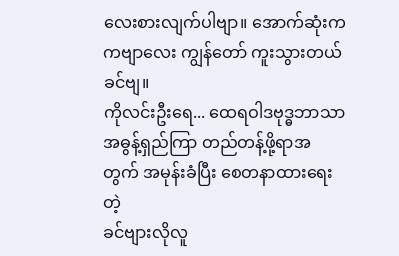လေးစားလျက်ပါဗျာ။ အောက်ဆုံးက ကဗျာလေး ကျွန်တော် ကူးသွားတယ် ခင်ဗျ။
ကိုလင်းဦးရေ... ထေရဝါဒဗုဒ္ဓဘာသာ အဓွန့်ရှည်ကြာ တည်တန့်ဖို့ရာအတွက် အမုန်းခံပြီး စေတနာထားရေးတဲ့
ခင်ဗျားလိုလူ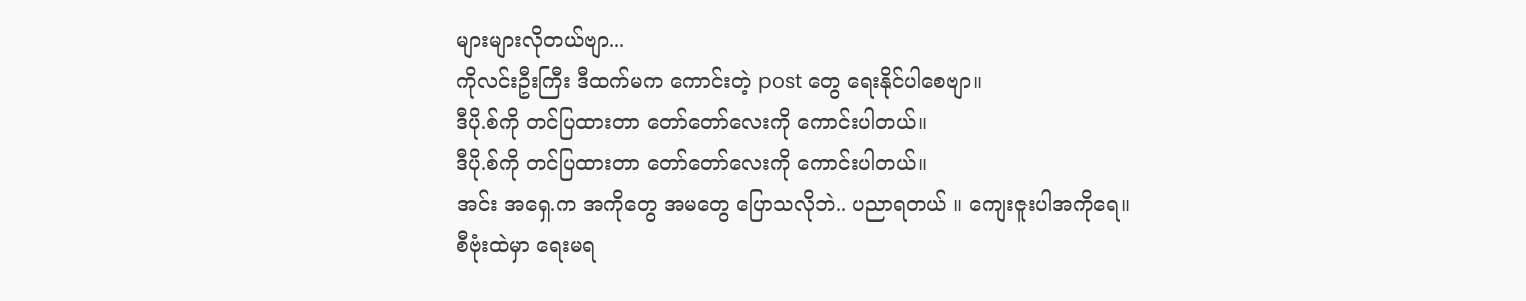များများလိုတယ်ဗျာ...
ကိုလင်းဦးကြီး ဒီထက်မက ကောင်းတဲ့ post တွေ ရေးနိုင်ပါစေဗျာ။
ဒီပို.စ်ကို တင်ပြထားတာ တော်တော်လေးကို ကောင်းပါတယ်။
ဒီပို.စ်ကို တင်ပြထားတာ တော်တော်လေးကို ကောင်းပါတယ်။
အင်း အရှေ.က အကိုတွေ အမတွေ ပြောသလိုဘဲ.. ပညာရတယ် ။ ကျေးဇူးပါအကိုရေ။
စီဗုံးထဲမှာ ရေးမရ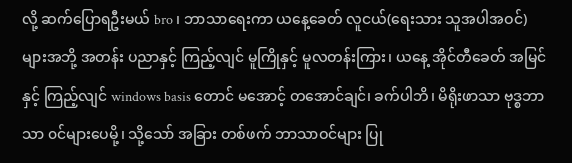လို့ ဆက်ပြောရဦးမယ် bro ၊ ဘာသာရေးကာ ယနေ့ခေတ် လူငယ်(ရေးသား သူအပါအဝင်) များအဘို့ အတန်း ပညာနှင့် ကြည့်လျင် မူကြိုနှင့် မူလတန်းကြား၊ ယနေ့ အိုင်တီခေတ် အမြင်နှင့် ကြည့်လျင် windows basis တောင် မအောင့် တအောင်ချင်၊ ခက်ပါဘိ၊ မိရိုးဖာသာ ဗုဒ္စဘာသာ ၀င်များပေမို့၊ သို့သော် အခြား တစ်ဖက် ဘာသာဝင်များ ပြု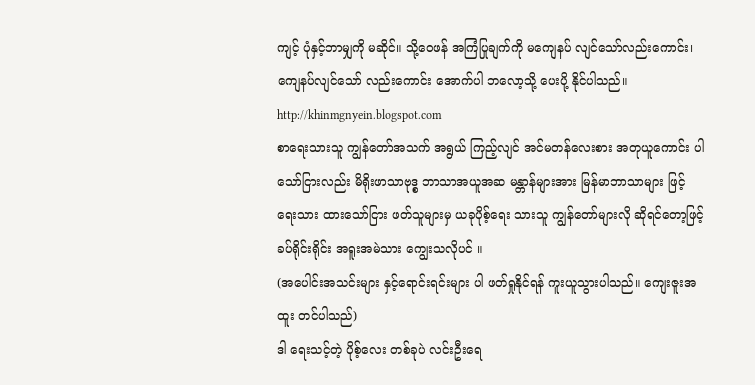ကျင့် ပုံနှင့်ဘာမျှကို မဆိုင်။ သို့ဝေဖန် အကြံပြုချက်ကို မကျေနပ် လျင်သော်လည်းကောင်း၊ ကျေနပ်လျင်သော် လည်းကောင်း အောက်ပါ ဘလော့သို့ ပေးပို့ နိုင်ပါသည်။
http://khinmgnyein.blogspot.com
စာရေးသားသူ ကျွန်တော်အသက် အရွယ် ကြည့်လျင် အင်မတန်လေးစား အတုယူကောင်း ပါသော်ငြားလည်း မိရိုးဖာသာဗုဒ္စ ဘာသာအယူအဆ မန္တာန်များအား မြန်မာဘာသာများ ဖြင့် ရေးသား ထားသော်ငြား ဖတ်သူများမှ ယခုပိုစ့်ရေး သားသူ ကျွန်တော်များလို ဆိုရင်တော့ဖြင့် ခပ်ရိုင်းရိုင်း အရူးအမဲသား ကျွေးသလိုပင် ။
(အပေါင်းအသင်းများ နှင့်ရောင်းရင်းများ ပါ ဖတ်ရှုနိုင်ရန် ကူးယူသွားပါသည်။ ကျေးဇူးအထူး တင်ပါသည်)
ဒါ ရေးသင့်တဲ့ ပိုစ့်လေး တစ်ခုပဲ လင်းဦးရေ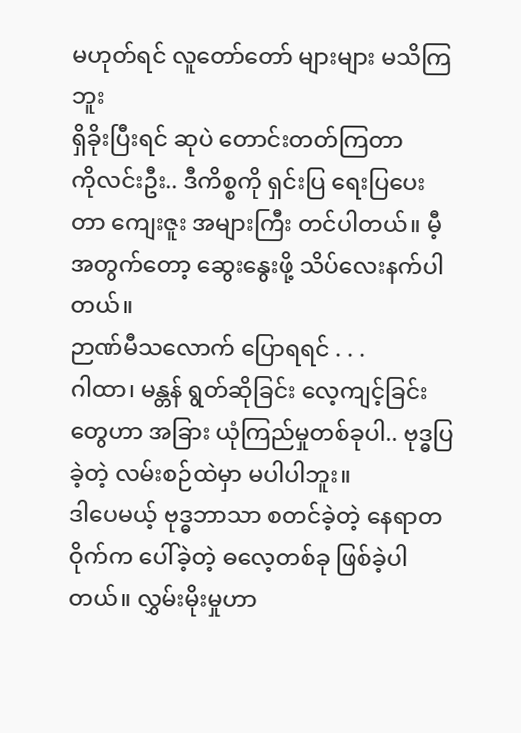မဟုတ်ရင် လူတော်တော် များများ မသိကြဘူး
ရှိခိုးပြီးရင် ဆုပဲ တောင်းတတ်ကြတာ
ကိုလင်းဦး.. ဒီကိစ္စကို ရှင်းပြ ရေးပြပေးတာ ကျေးဇူး အများကြီး တင်ပါတယ်။ မီ့ အတွက်တော့ ဆွေးနွေးဖို့ သိပ်လေးနက်ပါတယ်။
ဉာဏ်မီသလောက် ပြောရရင် . . .
ဂါထာ၊ မန္တန် ရွတ်ဆိုခြင်း လေ့ကျင့်ခြင်းတွေဟာ အခြား ယုံကြည်မှုတစ်ခုပါ.. ဗုဒ္ဓပြခဲ့တဲ့ လမ်းစဉ်ထဲမှာ မပါပါဘူး။
ဒါပေမယ့် ဗုဒ္ဓဘာသာ စတင်ခဲ့တဲ့ နေရာတဝိုက်က ပေါ်ခဲ့တဲ့ ဓလေ့တစ်ခု ဖြစ်ခဲ့ပါတယ်။ လွှမ်းမိုးမှုဟာ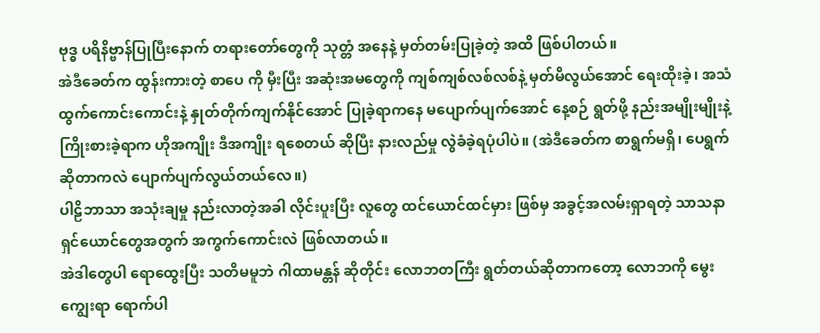ဗုဒ္ဓ ပရိနိဗ္ဗာန်ပြုပြီးနောက် တရားတော်တွေကို သုတ္တံ အနေနဲ့ မှတ်တမ်းပြုခဲ့တဲ့ အထိ ဖြစ်ပါတယ်။
အဲဒီခေတ်က ထွန်းကားတဲ့ စာပေ ကို မှီးပြီး အဆုံးအမတွေကို ကျစ်ကျစ်လစ်လစ်နဲ့ မှတ်မိလွယ်အောင် ရေးထိုးခဲ့၊ အသံထွက်ကောင်းကောင်းနဲ့ နှုတ်တိုက်ကျက်နိုင်အောင် ပြုခဲ့ရာကနေ မပျောက်ပျက်အောင် နေ့စဉ် ရွတ်ဖို့ နည်းအမျိုးမျိုးနဲ့ ကြိုးစားခဲ့ရာက ဟိုအကျိုး ဒီအကျိုး ရစေတယ် ဆိုပြီး နားလည်မှု လွဲခံခဲ့ရပုံပါပဲ။ (အဲဒီခေတ်က စာရွက်မရှိ၊ ပေရွက် ဆိုတာကလဲ ပျောက်ပျက်လွယ်တယ်လေ။)
ပါဠိဘာသာ အသုံးချမှု နည်းလာတဲ့အခါ လိုင်းပူးပြီး လူတွေ ထင်ယောင်ထင်မှား ဖြစ်မှ အခွင့်အလမ်းရှာရတဲ့ သာသနာရှင်ယောင်တွေအတွက် အကွက်ကောင်းလဲ ဖြစ်လာတယ်။
အဲဒါတွေပါ ရောထွေးပြီး သတိမမူဘဲ ဂါထာမန္တန် ဆိုတိုင်း လောဘတကြီး ရွတ်တယ်ဆိုတာကတော့ လောဘကို မွေးကျွေးရာ ရောက်ပါ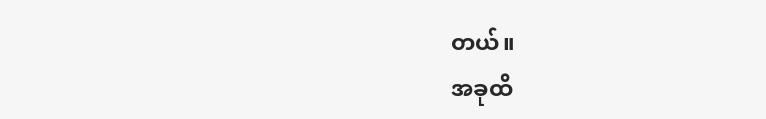တယ်။
အခုထိ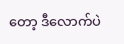တော့ ဒီလောက်ပဲ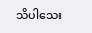သိပါသေး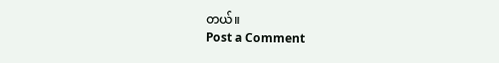တယ်။
Post a Comment